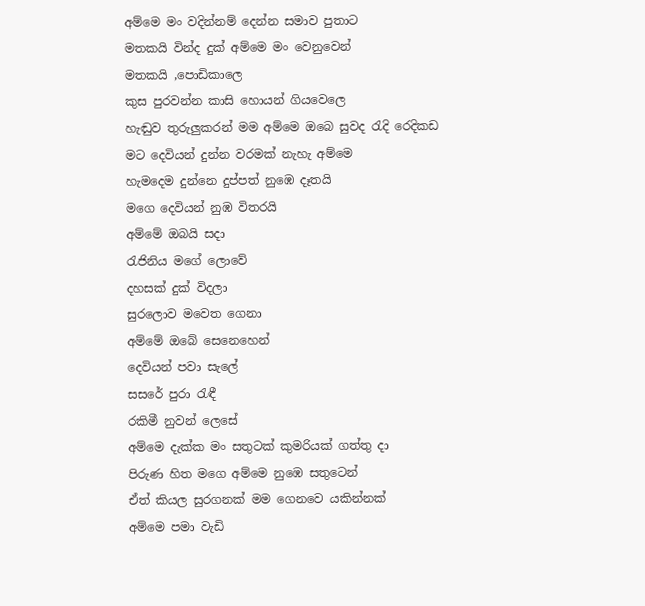අම්මෙ මං වදින්නම් දෙන්න සමාව පුතාට
මතකයි වින්ද දුක් අම්මෙ මං වෙනුවෙන්
මතකයි ,පොඩිකාලෙ
කුස පුරවන්න කාසි හොයන් ගියවෙලෙ
හැඬුව තුරුලුකරන් මම අම්මෙ ඔබෙ සුවද රැදි රෙදිකඩ
මට දෙවියන් දුන්න වරමක් නැහැ අම්මෙ
හැමදෙම දුන්නෙ දුප්පත් නුඹෙ දෑතයි
මගෙ දෙවියන් නුඹ විතරයි
අම්මේ ඔබයි සදා
රැජිනිය මගේ ලොවේ
දහසක් දුක් විදලා
සුරලොව මවෙත ගෙනා
අම්මේ ඔබේ සෙනෙහෙන්
දෙවියන් පවා සැලේ
සසරේ පුරා රැඳී
රකිමී නුවන් ලෙසේ
අම්මෙ දැක්ක මං සතුටක් කුමරියක් ගත්තු දා
පිරුණ හිත මගෙ අම්මෙ නුඹෙ සතුටෙන්
ඒත් කියල සුරගනක් මම ගෙනවෙ යකින්නක්
අම්මෙ පමා වැඩි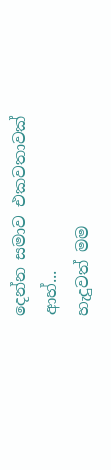දෙන්න සමාව එකවතාවක්
ආහ්...
හැදුවත් මම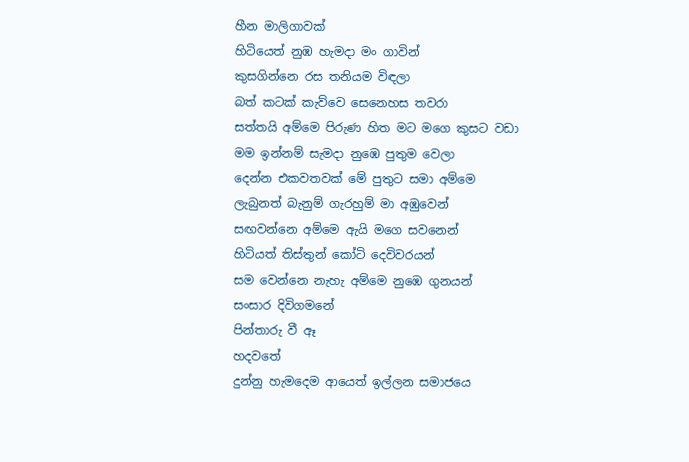හීන මාලිගාවක්
හිටියෙත් නුඹ හැමදා මං ගාවින්
කුසගින්නෙ රස තනියම විඳලා
බත් කටක් කැව්වෙ සෙනෙහස තවරා
සත්තයි අම්මෙ පිරුණ හිත මට මගෙ කුසට වඩා
මම ඉන්නම් සැමදා නුඹෙ පුතුම වෙලා
දෙන්න එකවතවක් මේ පුතුට සමා අම්මෙ
ලැබුනත් බැනුම් ගැරහුම් මා අඹුවෙන්
සඟවන්නෙ අම්මෙ ඇයි මගෙ සවනෙන්
හිටියත් තිස්තුන් කෝටි දෙවිවරයන්
සම වෙන්නෙ නැහැ අම්මෙ නුඹෙ ගුනයන්
සංසාර දිවිගමනේ
පින්තාරු වී ඈ
හදවතේ
දුන්නු හැමදෙම ආයෙත් ඉල්ලන සමාජයෙ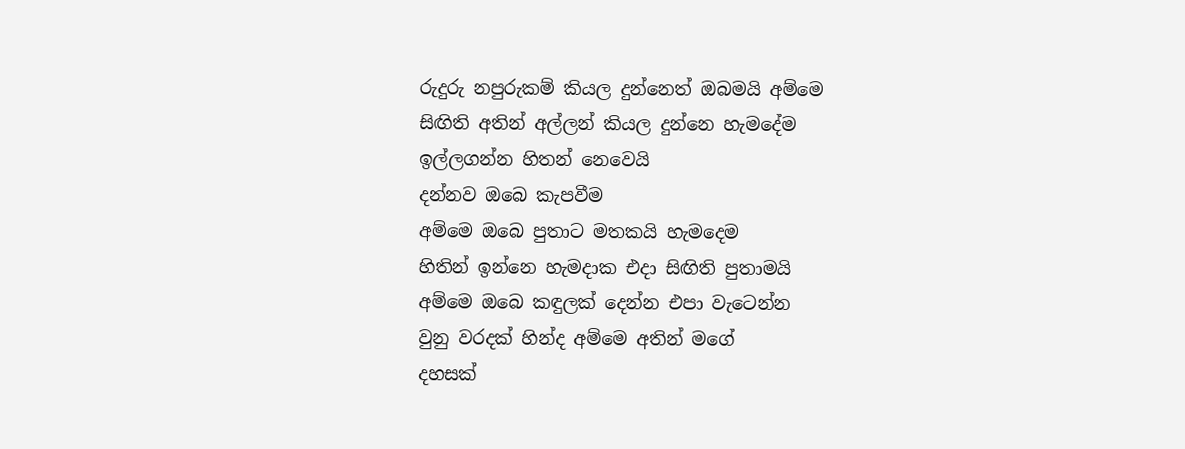රුදුරු නපුරුකම් කියල දුන්නෙත් ඔබමයි අම්මෙ
සිඟිති අතින් අල්ලන් කියල දුන්නෙ හැමදේම
ඉල්ලගන්න හිතන් නෙවෙයි
දන්නව ඔබෙ කැපවීම
අම්මෙ ඔබෙ පුතාට මතකයි හැමදෙම
හිතින් ඉන්නෙ හැමදාක එදා සිඟිති පුතාමයි
අම්මෙ ඔබෙ කඳුලක් දෙන්න එපා වැටෙන්න
වුනු වරදක් හින්ද අම්මෙ අතින් මගේ
දහසක්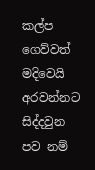කල්ප ගෙව්වත් මදිවෙයි
අරවන්නට සිද්දවුන පව නම්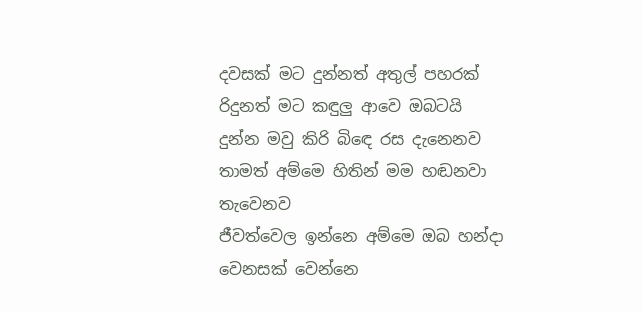දවසක් මට දුන්නත් අතුල් පහරක්
රිදුනත් මට කඳුලු ආවෙ ඔබටයි
දුන්න මවු කිරි බිඳෙ රස දැනෙනව
තාමත් අම්මෙ හිතින් මම හඬනවා
තැවෙනව
ජීවත්වෙල ඉන්නෙ අම්මෙ ඔබ හන්දා
වෙනසක් වෙන්නෙ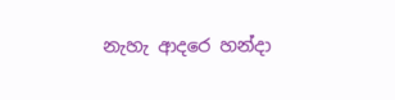නැහැ ආදරෙ හන්දා